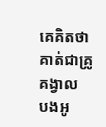គេគិតថាគាត់ជាគ្រូគង្វាល
បងអូ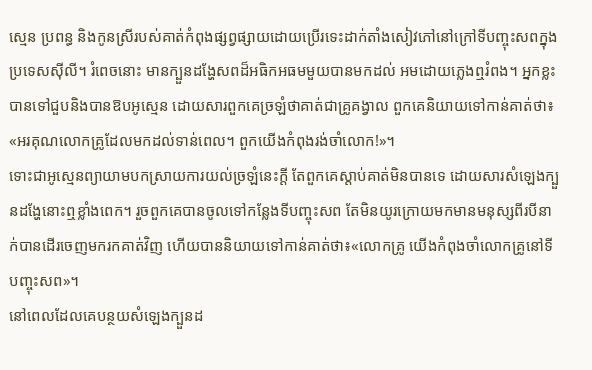ស្មេន ប្រពន្ធ និងកូនស្រីរបស់គាត់កំពុងផ្សព្វផ្សាយដោយប្រើរទេះដាក់តាំងសៀវភៅនៅក្រៅទីបញ្ចុះសពក្នុងប្រទេសស៊ីលី។ រំពេចនោះ មានក្បួនដង្ហែសពដ៏អធិកអធមមួយបានមកដល់ អមដោយភ្លេងឮរំពង។ អ្នកខ្លះបានទៅជួបនិងបានឱបអូស្មេន ដោយសារពួកគេច្រឡំថាគាត់ជាគ្រូគង្វាល ពួកគេនិយាយទៅកាន់គាត់ថា៖ «អរគុណលោកគ្រូដែលមកដល់ទាន់ពេល។ ពួកយើងកំពុងរង់ចាំលោក!»។
ទោះជាអូស្មេនព្យាយាមបកស្រាយការយល់ច្រឡំនេះក្ដី តែពួកគេស្ដាប់គាត់មិនបានទេ ដោយសារសំឡេងក្បួនដង្ហែនោះឮខ្លាំងពេក។ រួចពួកគេបានចូលទៅកន្លែងទីបញ្ចុះសព តែមិនយូរក្រោយមកមានមនុស្សពីរបីនាក់បានដើរចេញមករកគាត់វិញ ហើយបាននិយាយទៅកាន់គាត់ថា៖«លោកគ្រូ យើងកំពុងចាំលោកគ្រូនៅទីបញ្ចុះសព»។
នៅពេលដែលគេបន្ថយសំឡេងក្បួនដ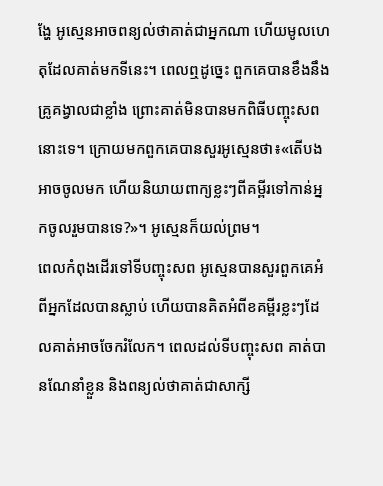ង្ហែ អូស្មេនអាចពន្យល់ថាគាត់ជាអ្នកណា ហើយមូលហេតុដែលគាត់មកទីនេះ។ ពេលឮដូច្នេះ ពួកគេបានខឹងនឹងគ្រូគង្វាលជាខ្លាំង ព្រោះគាត់មិនបានមកពិធីបញ្ចុះសពនោះទេ។ ក្រោយមកពួកគេបានសួរអូស្មេនថា៖«តើបងអាចចូលមក ហើយនិយាយពាក្យខ្លះៗពីគម្ពីរទៅកាន់អ្នកចូលរួមបានទេ?»។ អូស្មេនក៏យល់ព្រម។
ពេលកំពុងដើរទៅទីបញ្ចុះសព អូស្មេនបានសួរពួកគេអំពីអ្នកដែលបានស្លាប់ ហើយបានគិតអំពីខគម្ពីរខ្លះៗដែលគាត់អាចចែករំលែក។ ពេលដល់ទីបញ្ចុះសព គាត់បានណែនាំខ្លួន និងពន្យល់ថាគាត់ជាសាក្សី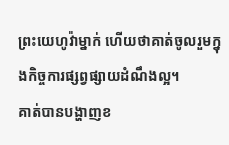ព្រះយេហូវ៉ាម្នាក់ ហើយថាគាត់ចូលរួមក្នុងកិច្ចការផ្សព្វផ្សាយដំណឹងល្អ។
គាត់បានបង្ហាញខ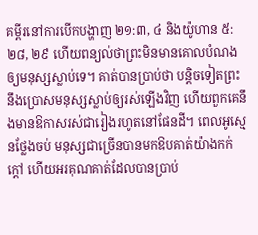គម្ពីរនៅការបើកបង្ហាញ ២១:៣, ៤ និងយ៉ូហាន ៥:២៨, ២៩ ហើយពន្យល់ថាព្រះមិនមានគោលបំណងឲ្យមនុស្សស្លាប់ទេ។ គាត់បានប្រាប់ថា បន្តិចទៀតព្រះនឹងប្រោសមនុស្សស្លាប់ឲ្យរស់ឡើងវិញ ហើយពួកគេនឹងមានឱកាសរស់ជារៀងរហូតនៅផែនដី។ ពេលអូស្មេនថ្លែងចប់ មនុស្សជាច្រើនបានមកឱបគាត់យ៉ាងកក់ក្ដៅ ហើយអរគុណគាត់ដែលបានប្រាប់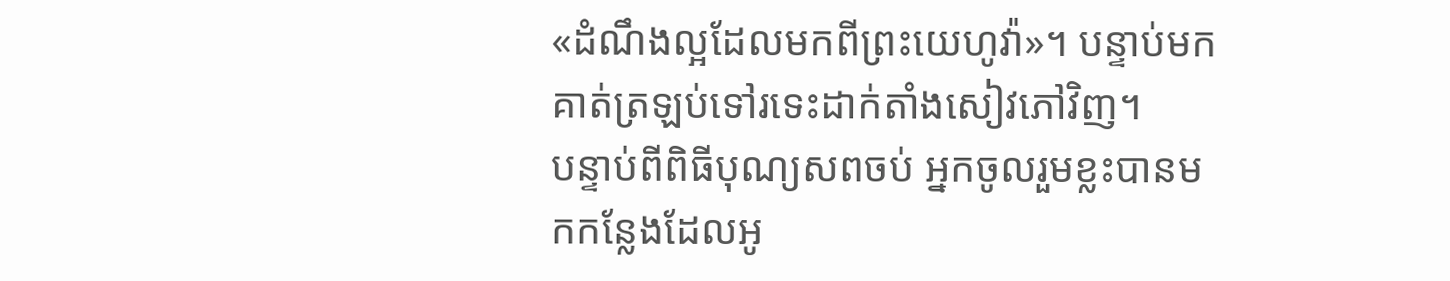«ដំណឹងល្អដែលមកពីព្រះយេហូវ៉ា»។ បន្ទាប់មក គាត់ត្រឡប់ទៅរទេះដាក់តាំងសៀវភៅវិញ។
បន្ទាប់ពីពិធីបុណ្យសពចប់ អ្នកចូលរួមខ្លះបានមកកន្លែងដែលអូ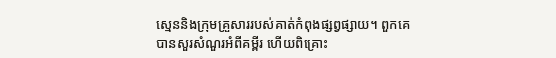ស្មេននិងក្រុមគ្រួសាររបស់គាត់កំពុងផ្សព្វផ្សាយ។ ពួកគេបានសួរសំណួរអំពីគម្ពីរ ហើយពិគ្រោះ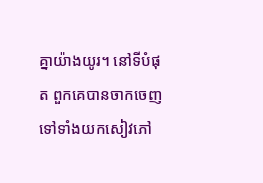គ្នាយ៉ាងយូរ។ នៅទីបំផុត ពួកគេបានចាកចេញទៅទាំងយកសៀវភៅ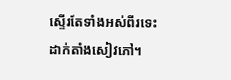ស្ទើរតែទាំងអស់ពីរទេះដាក់តាំងសៀវភៅ។